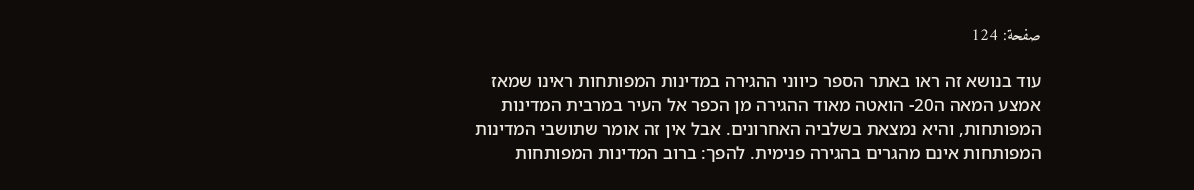صفحة: 124

עוד בנושא זה ראו באתר הספר כיווני ההגירה במדינות המפותחות ראינו שמאז אמצע המאה ה20- הואטה מאוד ההגירה מן הכפר אל העיר במרבית המדינות המפותחות, והיא נמצאת בשלביה האחרונים. אבל אין זה אומר שתושבי המדינות המפותחות אינם מהגרים בהגירה פנימית. להפך: ברוב המדינות המפותחות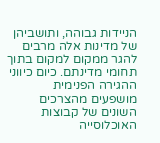הניידות גבוהה, ותושביהן של מדינות אלה מרבים להגר ממקום למקום בתוך תחומי מדינתם. כיום כיווני ההגירה הפנימית מושפעים מהצרכים השונים של קבוצות האוכלוסייה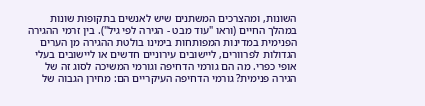השונות, ומהצרכים המשתנים שיש לאנשים בתקופות שונות במהלך החיים (וראו "עוד מבט - הגירה לפי גיל"). בין זרמי ההגירה הפנימית במדינות המפותחות בימינו בולטת ההגירה מן הערים הגדולות לפרוורים, ליישובים עירוניים חדשים או ליישובים בעלי אופי כפרי. מה הם גורמי הדחיפה וגורמי המשיכה לסוג זה של הגירה פנימית? גורמי הדחיפה העיקריים הם: מחירן הגבוה של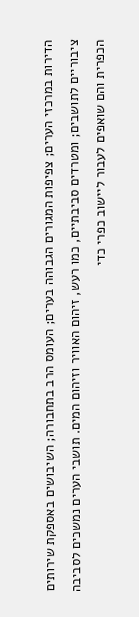הדירות במרכזי הערים; צפיפות המגורים הגבוהה בערים; העומס הרב בתחבורה; השיבושים באספקת שירותים ציבוריים לתושבים; ומטרדים סביבתיים, כמו רעש, זיהום האוויר וזיהום המים. תושבי הערים נמשכים לסביבה הכפרית והם שואפים לעבור ליישוב כפרי כדי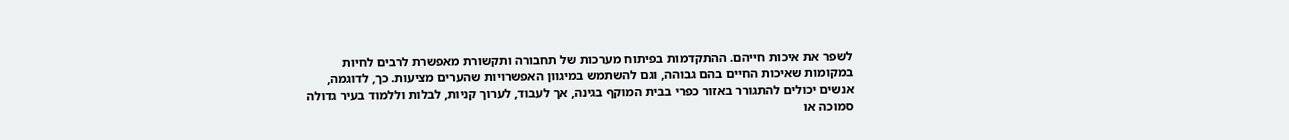לשפר את איכות חייהם. ההתקדמות בפיתוח מערכות של תחבורה ותקשורת מאפשרת לרבים לחיות במקומות שאיכות החיים בהם גבוהה, וגם להשתמש במיגוון האפשרויות שהערים מציעות. כך, לדוגמה, אנשים יכולים להתגורר באזור כפרי בבית המוקף בגינה, אך לעבוד, לערוך קניות, לבלות וללמוד בעיר גדולה סמוכה או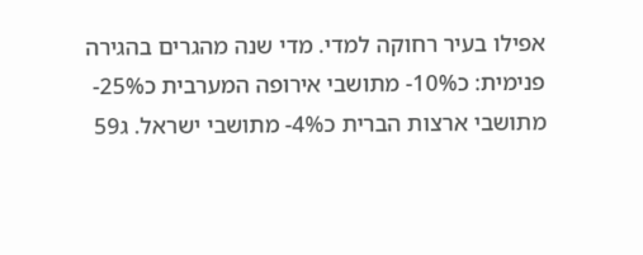אפילו בעיר רחוקה למדי. מדי שנה מהגרים בהגירה פנימית: כ10%- מתושבי אירופה המערבית כ25%- מתושבי ארצות הברית כ4%- מתושבי ישראל. ג59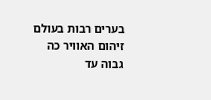בערים רבות בעולם זיהום האוויר כה גבוה עד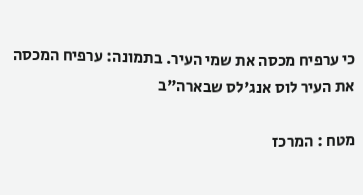כי ערפיח מכסה את שמי העיר. בתמונה: ערפיח המכסה את העיר לוס אנג'לס שבארה"ב

מטח : המרכז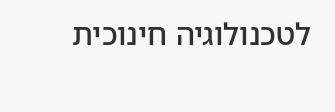לטכנולוגיה חינוכית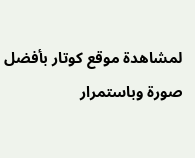لمشاهدة موقع كوتار بأفضل صورة وباستمرار